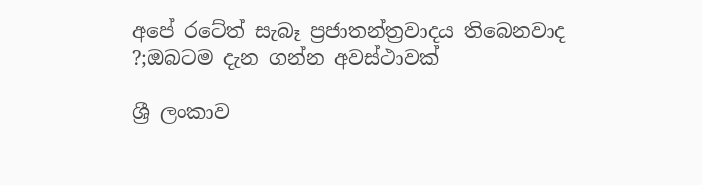අපේ රටේත් සැබෑ ප්‍රජාතන්ත්‍රවාදය තිබෙනවාද ?;ඔබටම දැන ගන්න අවස්ථාවක්

ශ්‍රී ලංකාව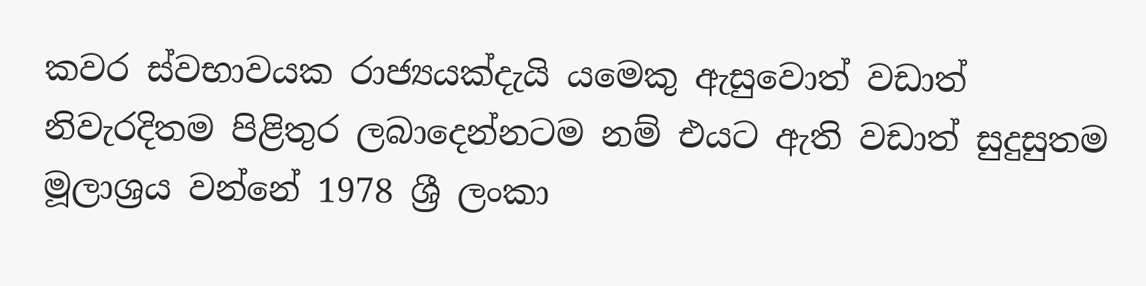කවර ස්වභාවයක රාජ්‍යයක්දැයි යමෙකු ඇසුවොත් වඩාත් නිවැරදිතම පිළිතුර ලබාදෙන්නටම නම් එයට ඇති වඩාත් සුදුසුතම මූලාශ්‍රය වන්නේ 1978 ශ්‍රී ලංකා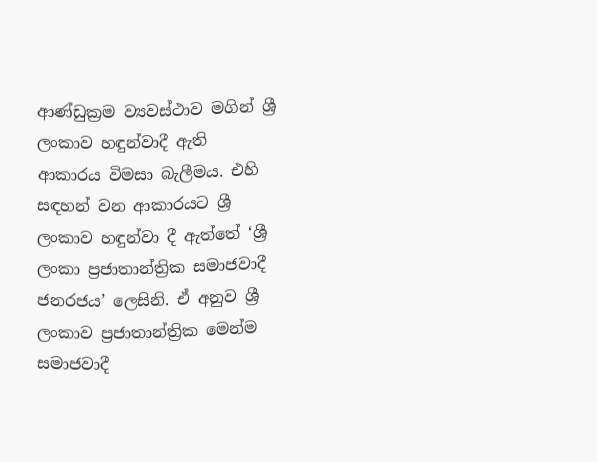ආණ්ඩුක්‍රම ව්‍යවස්ථාව මගින් ශ්‍රී ලංකාව හඳුන්වාදී ඇති ආකාරය විමසා බැලීමය. එහි සඳහන් වන ආකාරයට ශ්‍රී ලංකාව හඳුන්වා දී ඇත්තේ ‘ශ්‍රී ලංකා ප්‍රජාතාන්ත්‍රික සමාජවාදී ජනරජය’ ලෙසිනි. ඒ අනුව ශ්‍රී ලංකාව ප්‍රජාතාන්ත්‍රික මෙන්ම සමාජවාදී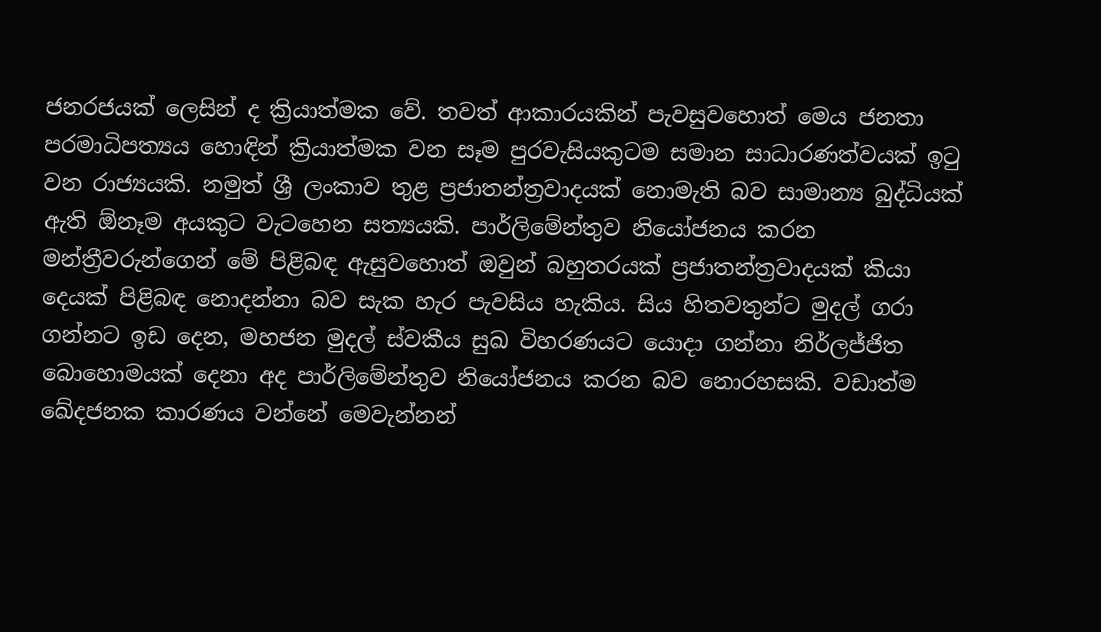ජනරජයක් ලෙසින් ද ක්‍රියාත්මක වේ. තවත් ආකාරයකින් පැවසුවහොත් මෙය ජනතා පරමාධිපත්‍යය හොඳින් ක්‍රියාත්මක වන සෑම පුරවැසියකුටම සමාන සාධාරණත්වයක් ඉටු වන රාජ්‍යයකි. නමුත් ශ්‍රී ලංකාව තුළ ප්‍රජාතන්ත්‍රවාදයක් නොමැති බව සාමාන්‍ය බුද්ධියක් ඇති ඕනෑම අයකුට වැටහෙන සත්‍යයකි. පාර්ලිමේන්තුව නියෝජනය කරන මන්ත්‍රීවරුන්ගෙන් මේ පිළිබඳ ඇසුවහොත් ඔවුන් බහුතරයක් ප්‍රජාතන්ත්‍රවාදයක් කියා දෙයක් පිළිබඳ නොදන්නා බව සැක හැර පැවසිය හැකිය. සිය හිතවතුන්ට මුදල් ගරා ගන්නට ඉඩ දෙන, මහජන මුදල් ස්වකීය සුඛ විහරණයට යොදා ගන්නා නිර්ලජ්ජිත බොහොමයක් දෙනා අද පාර්ලිමේන්තුව නියෝජනය කරන බව නොරහසකි. වඩාත්ම ඛේදජනක කාරණය වන්නේ මෙවැන්නන්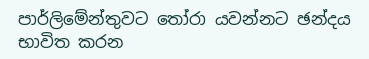පාර්ලිමේන්තුවට තෝරා යවන්නට ඡන්දය භාවිත කරන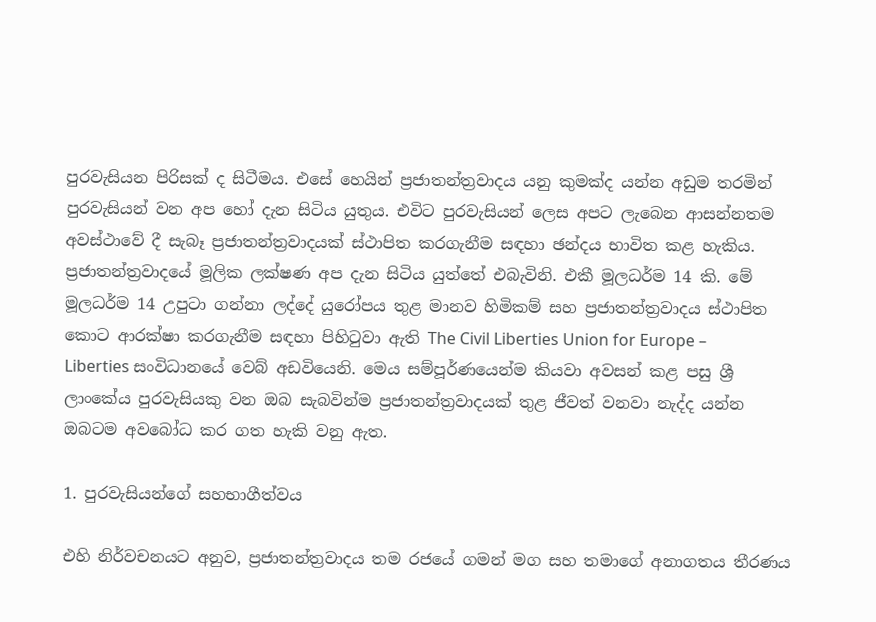පුරවැසියන පිරිසක් ද සිටීමය. එසේ හෙයින් ප්‍රජාතන්ත්‍රවාදය යනු කුමක්ද යන්න අඩුම තරමින් පුරවැසියන් වන අප හෝ දැන සිටිය යුතුය. එවිට පුරවැසියන් ලෙස අපට ලැබෙන ආසන්නතම අවස්ථාවේ දී සැබෑ ප්‍රජාතන්ත්‍රවාදයක් ස්ථාපිත කරගැනීම සඳහා ඡන්දය භාවිත කළ හැකිය. ප්‍රජාතන්ත්‍රවාදයේ මූලික ලක්ෂණ අප දැන සිටිය යුත්තේ එබැවිනි. එකී මූලධර්ම 14 කි. මේ මූලධර්ම 14 උපුටා ගන්නා ලද්දේ යුරෝපය තුළ මානව හිමිකම් සහ ප්‍රජාතන්ත්‍රවාදය ස්ථාපිත කොට ආරක්ෂා කරගැනීම සඳහා පිහිටුවා ඇති The Civil Liberties Union for Europe – Liberties සංවිධානයේ වෙබ් අඩවියෙනි. මෙය සම්පූර්ණයෙන්ම කියවා අවසන් කළ පසු ශ්‍රී ලාංකේය පුරවැසියකු වන ඔබ සැබවින්ම ප්‍රජාතන්ත්‍රවාදයක් තුළ ජීවත් වනවා නැද්ද යන්න ඔබටම අවබෝධ කර ගත හැකි වනු ඇත.

1. පුරවැසියන්ගේ සහභාගීත්වය

එහි නිර්වචනයට අනුව, ප්‍රජාතන්ත්‍රවාදය තම රජයේ ගමන් මග සහ තමාගේ අනාගතය තීරණය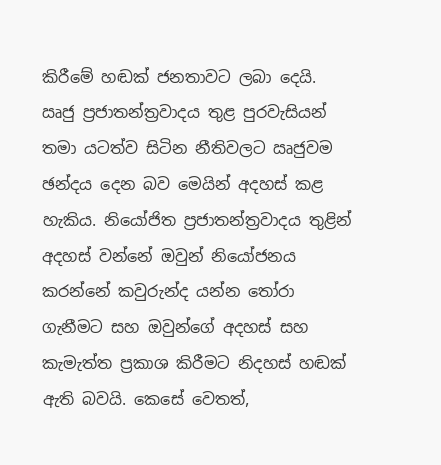කිරීමේ හඬක් ජනතාවට ලබා දෙයි. ඍජු ප්‍රජාතන්ත්‍රවාදය තුළ පුරවැසියන් තමා යටත්ව සිටින නීතිවලට ඍජුවම ඡන්දය දෙන බව මෙයින් අදහස් කළ හැකිය. නියෝජිත ප්‍රජාතන්ත්‍රවාදය තුළින් අදහස් වන්නේ ඔවුන් නියෝජනය කරන්නේ කවුරුන්ද යන්න තෝරා ගැනීමට සහ ඔවුන්ගේ අදහස් සහ කැමැත්ත ප්‍රකාශ කිරීමට නිදහස් හඬක් ඇති බවයි. කෙසේ වෙතත්,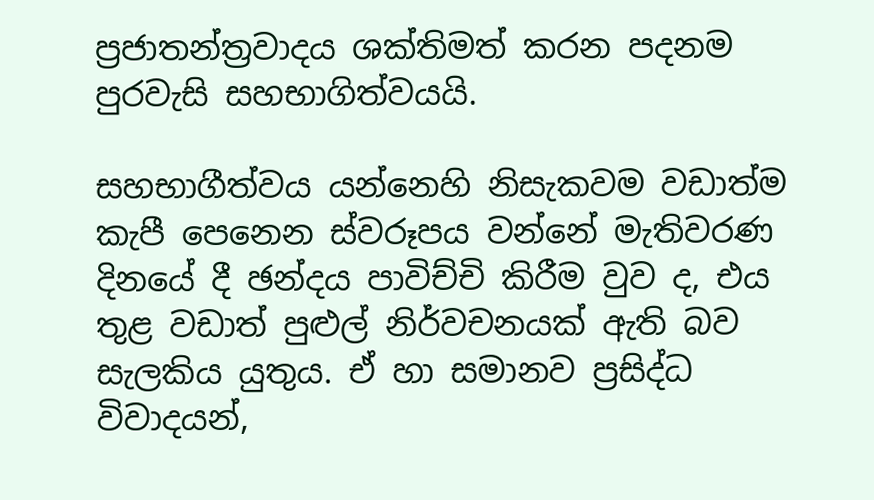ප්‍රජාතන්ත්‍රවාදය ශක්තිමත් කරන පදනම පුරවැසි සහභාගිත්වයයි.

සහභාගීත්වය යන්නෙහි නිසැකවම වඩාත්ම කැපී පෙනෙන ස්වරූපය වන්නේ මැතිවරණ දිනයේ දී ඡන්දය පාවිච්චි කිරීම වුව ද, එය තුළ වඩාත් පුළුල් නිර්වචනයක් ඇති බව සැලකිය යුතුය. ඒ හා සමානව ප්‍රසිද්ධ විවාදයන්,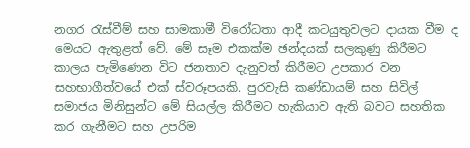නගර රැස්වීම් සහ සාමකාමී විරෝධතා ආදී කටයුතුවලට දායක වීම ද මෙයට ඇතුළත් වේ. මේ සෑම එකක්ම ඡන්දයක් සලකුණු කිරීමට කාලය පැමිණෙන විට ජනතාව දැනුවත් කිරීමට උපකාර වන සහභාගීත්වයේ එක් ස්වරූපයකි. පුරවැසි කණ්ඩායම් සහ සිවිල් සමාජය මිනිසුන්ට මේ සියල්ල කිරීමට හැකියාව ඇති බවට සහතික කර ගැනීමට සහ උපරිම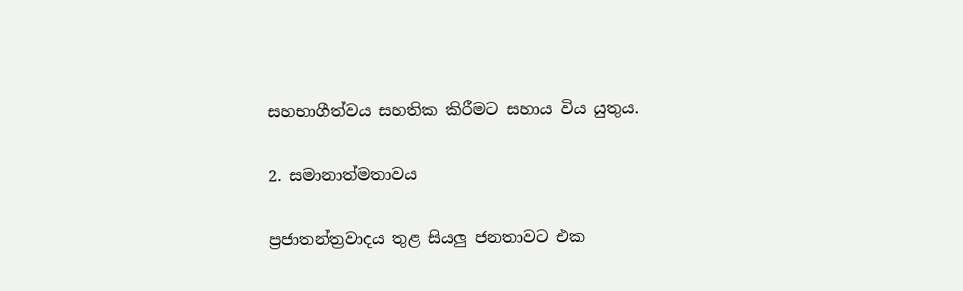සහභාගීත්වය සහතික කිරීමට සහාය විය යුතුය.

2. සමානාත්මතාවය

ප්‍රජාතන්ත්‍රවාදය තුළ සියලු ජනතාවට එක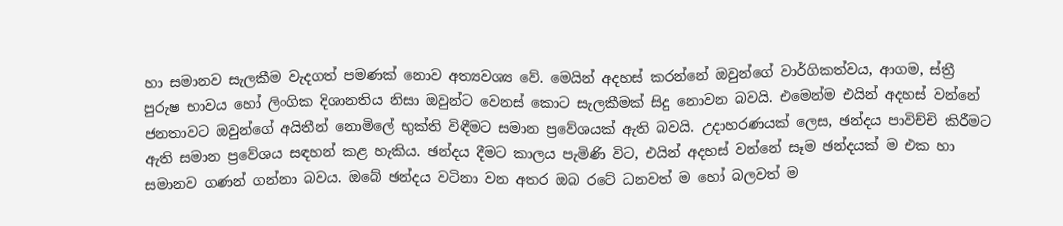හා සමානව සැලකීම වැදගත් පමණක් නොව අත්‍යවශ්‍ය වේ. මෙයින් අදහස් කරන්නේ ඔවුන්ගේ වාර්ගිකත්වය, ආගම, ස්ත්‍රී පුරුෂ භාවය හෝ ලිංගික දිශානතිය නිසා ඔවුන්ට වෙනස් කොට සැලකීමක් සිදු නොවන බවයි. එමෙන්ම එයින් අදහස් වන්නේ ජනතාවට ඔවුන්ගේ අයිතීන් නොමිලේ භුක්ති විඳීමට සමාන ප්‍රවේශයක් ඇති බවයි. උදාහරණයක් ලෙස, ඡන්දය පාවිච්චි කිරීමට ඇති සමාන ප්‍රවේශය සඳහන් කළ හැකිය. ඡන්දය දීමට කාලය පැමිණි විට, එයින් අදහස් වන්නේ සෑම ඡන්දයක් ම එක හා සමානව ගණන් ගන්නා බවය. ඔබේ ඡන්දය වටිනා වන අතර ඔබ රටේ ධනවත් ම හෝ බලවත් ම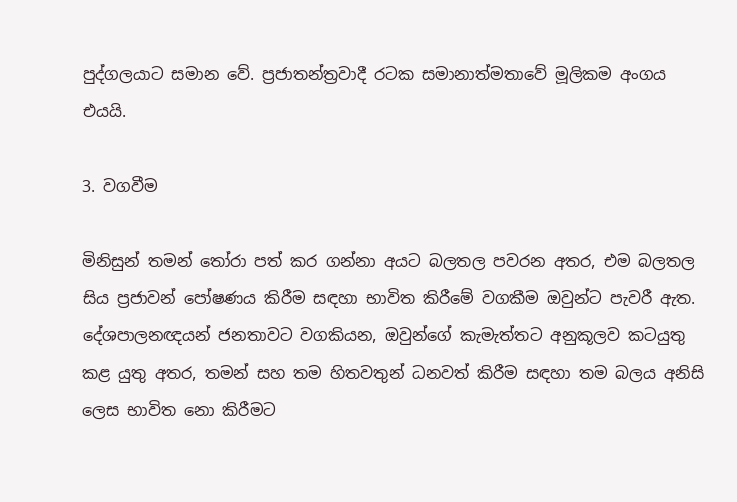පුද්ගලයාට සමාන වේ. ප්‍රජාතන්ත්‍රවාදී රටක සමානාත්මතාවේ මූලිකම අංගය එයයි.

3. වගවීම

මිනිසුන් තමන් තෝරා පත් කර ගන්නා අයට බලතල පවරන අතර, එම බලතල සිය ප්‍රජාවන් පෝෂණය කිරීම සඳහා භාවිත කිරීමේ වගකීම ඔවුන්ට පැවරී ඇත. දේශපාලනඥයන් ජනතාවට වගකියන, ඔවුන්ගේ කැමැත්තට අනුකූලව කටයුතු කළ යුතු අතර, තමන් සහ තම හිතවතුන් ධනවත් කිරීම සඳහා තම බලය අනිසි ලෙස භාවිත නො කිරීමට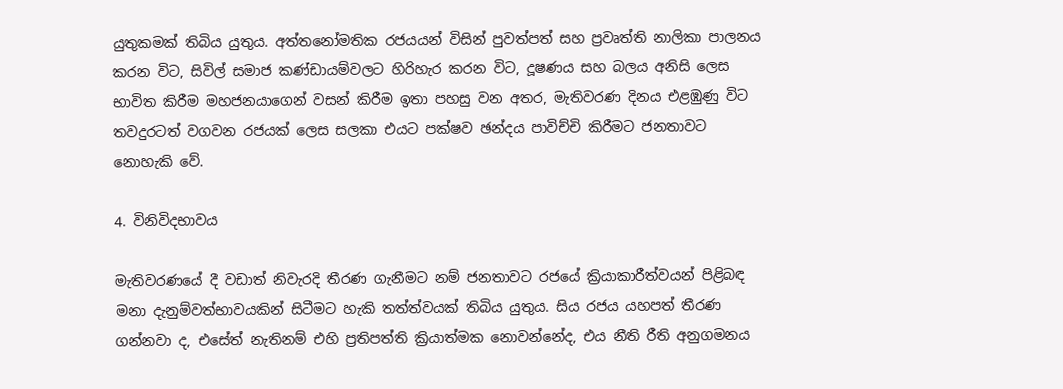යුතුකමක් තිබිය යුතුය. අත්තනෝමතික රජයයන් විසින් පුවත්පත් සහ ප්‍රවෘත්ති නාලිකා පාලනය කරන විට, සිවිල් සමාජ කණ්ඩායම්වලට හිරිහැර කරන විට, දූෂණය සහ බලය අනිසි ලෙස භාවිත කිරීම මහජනයාගෙන් වසන් කිරීම ඉතා පහසු වන අතර, මැතිවරණ දිනය එළඹුණු විට තවදුරටත් වගවන රජයක් ලෙස සලකා එයට පක්ෂව ඡන්දය පාවිච්චි කිරීමට ජනතාවට නොහැකි වේ.

4. විනිවිදභාවය

මැතිවරණයේ දී වඩාත් නිවැරදි තීරණ ගැනීමට නම් ජනතාවට රජයේ ක්‍රියාකාරීත්වයන් පිළිබඳ මනා දැනුම්වත්භාවයකින් සිටීමට හැකි තත්ත්වයක් තිබිය යුතුය. සිය රජය යහපත් තීරණ ගන්නවා ද, එසේත් නැතිනම් එහි ප්‍රතිපත්ති ක්‍රියාත්මක නොවන්නේද, එය නීති රීති අනුගමනය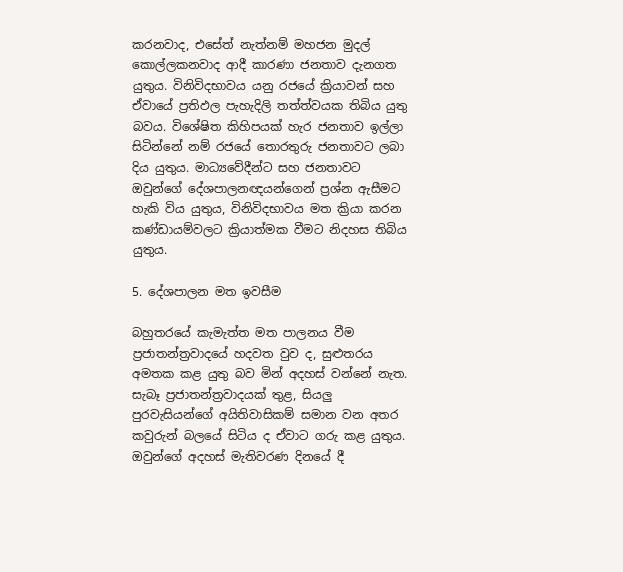කරනවාද, එසේත් නැත්නම් මහජන මුදල් කොල්ලකනවාද ආදී කාරණා ජනතාව දැනගත යුතුය. විනිවිදභාවය යනු රජයේ ක්‍රියාවන් සහ ඒවායේ ප්‍රතිඵල පැහැදිලි තත්ත්වයක තිබිය යුතු බවය. විශේෂිත කිහිපයක් හැර ජනතාව ඉල්ලා සිටින්නේ නම් රජයේ තොරතුරු ජනතාවට ලබා දිය යුතුය. මාධ්‍යවේදීන්ට සහ ජනතාවට ඔවුන්ගේ දේශපාලනඥයන්ගෙන් ප්‍රශ්න ඇසීමට හැකි විය යුතුය, විනිවිදභාවය මත ක්‍රියා කරන කණ්ඩායම්වලට ක්‍රියාත්මක වීමට නිදහස තිබිය යුතුය.

5. දේශපාලන මත ඉවසීම

බහුතරයේ කැමැත්ත මත පාලනය වීම ප්‍රජාතන්ත්‍රවාදයේ හදවත වුව ද, සුළුතරය අමතක කළ යුතු බව මින් අදහස් වන්නේ නැත. සැබෑ ප්‍රජාතන්ත්‍රවාදයක් තුළ, සියලු‍ පුරවැසියන්ගේ අයිතිවාසිකම් සමාන වන අතර කවුරුන් බලයේ සිටිය ද ඒවාට ගරු කළ යුතුය. ඔවුන්ගේ අදහස් මැතිවරණ දිනයේ දී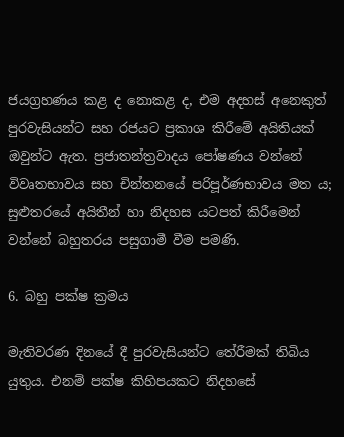ජයග්‍රහණය කළ ද නොකළ ද, එම අදහස් අනෙකුත් පුරවැසියන්ට සහ රජයට ප්‍රකාශ කිරීමේ අයිතියක් ඔවුන්ට ඇත. ප්‍රජාතන්ත්‍රවාදය පෝෂණය වන්නේ විවෘතභාවය සහ චින්තනයේ පරිපූර්ණභාවය මත ය; සුළුතරයේ අයිතීන් හා නිදහස යටපත් කිරීමෙන් වන්නේ බහුතරය පසුගාමී වීම පමණි.

6. බහු පක්ෂ ක්‍රමය

මැතිවරණ දිනයේ දී පුරවැසියන්ට තේරීමක් තිබිය යුතුය. එනම් පක්ෂ කිහිපයකට නිදහසේ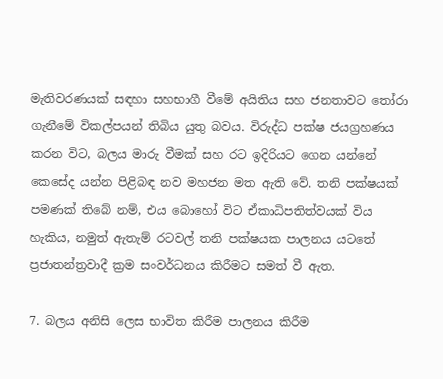මැතිවරණයක් සඳහා සහභාගී වීමේ අයිතිය සහ ජනතාවට තෝරා ගැනීමේ විකල්පයන් තිබිය යුතු බවය. විරුද්ධ පක්ෂ ජයග්‍රහණය කරන විට, බලය මාරු වීමක් සහ රට ඉදිරියට ගෙන යන්නේ කෙසේද යන්න පිළිබඳ නව මහජන මත ඇති වේ. තනි පක්ෂයක් පමණක් තිබේ නම්, එය බොහෝ විට ඒකාධිපතිත්වයක් විය හැකිය, නමුත් ඇතැම් රටවල් තනි පක්ෂයක පාලනය යටතේ ප්‍රජාතන්ත්‍රවාදී ක්‍රම සංවර්ධනය කිරීමට සමත් වී ඇත.

7. බලය අනිසි ලෙස භාවිත කිරීම පාලනය කිරීම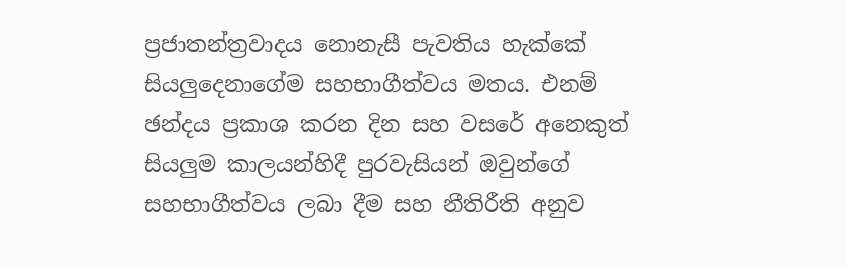ප්‍රජාතන්ත්‍රවාදය නොනැසී පැවතිය හැක්කේ සියලුදෙනාගේම සහභාගීත්වය මතය. එනම් ඡන්දය ප්‍රකාශ කරන දින සහ වසරේ අනෙකුත් සියලුම කාලයන්හිදී පුරවැසියන් ඔවුන්ගේ සහභාගීත්වය ලබා දීම සහ නීතිරීති අනුව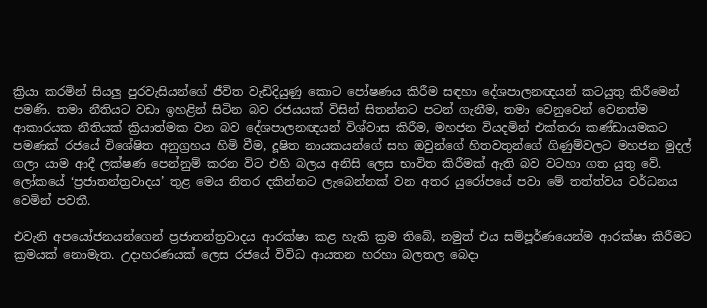ක්‍රියා කරමින් සියලු පුරවැසියන්ගේ ජීවිත වැඩිදියුණු කොට පෝෂණය කිරීම සඳහා දේශපාලනඥයන් කටයුතු කිරීමෙන් පමණි. තමා නීතියට වඩා ඉහළින් සිටින බව රජයයක් විසින් සිතන්නට පටන් ගැනීම, තමා වෙනුවෙන් වෙනත්ම ආකාරයක නීතියක් ක්‍රියාත්මක වන බව දේශපාලනඥයන් විශ්වාස කිරීම, මහජන වියදමින් එක්තරා කණ්ඩායමකට පමණක් රජයේ විශේෂිත අනුග්‍රහය හිමි වීම, දූෂිත නායකයන්ගේ සහ ඔවුන්ගේ හිතවතුන්ගේ ගිණුම්වලට මහජන මුදල් ගලා යාම ආදී ලක්ෂණ පෙන්නුම් කරන විට එහි බලය අනිසි ලෙස භාවිත කිරීමක් ඇති බව වටහා ගත යුතු වේ. ලෝකයේ ‘ප්‍රජාතන්ත්‍රවාදය’ තුළ මෙය නිතර දකින්නට ලැබෙන්නක් වන අතර යුරෝපයේ පවා මේ තත්ත්වය වර්ධනය වෙමින් පවතී.

එවැනි අපයෝජනයන්ගෙන් ප්‍රජාතන්ත්‍රවාදය ආරක්ෂා කළ හැකි ක්‍රම තිබේ, නමුත් එය සම්පූර්ණයෙන්ම ආරක්ෂා කිරීමට ක්‍රමයක් නොමැත. උදාහරණයක් ලෙස රජයේ විවිධ ආයතන හරහා බලතල බෙදා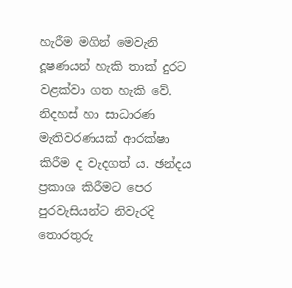හැරීම මගින් මෙවැනි දූෂණයන් හැකි තාක් දුරට වළක්වා ගත හැකි වේ. නිදහස් හා සාධාරණ මැතිවරණයක් ආරක්ෂා කිරීම ද වැදගත් ය. ඡන්දය ප්‍රකාශ කිරීමට පෙර පුරවැසියන්ට නිවැරදි තොරතුරු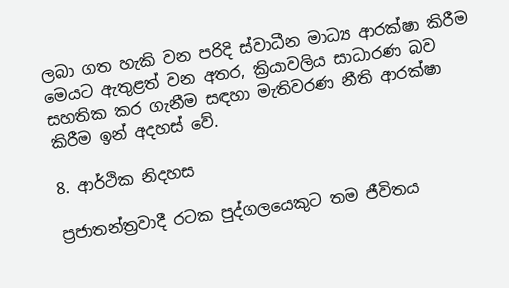ලබා ගත හැකි වන පරිදි ස්වාධීන මාධ්‍ය ආරක්ෂා කිරීම මෙයට ඇතුළත් වන අතර, ක්‍රියාවලිය සාධාරණ බව සහතික කර ගැනීම සඳහා මැතිවරණ නීති ආරක්ෂා කිරීම ඉන් අදහස් වේ.

8. ආර්ථික නිදහස

ප්‍රජාතන්ත්‍රවාදී රටක පුද්ගලයෙකුට තම ජීවිතය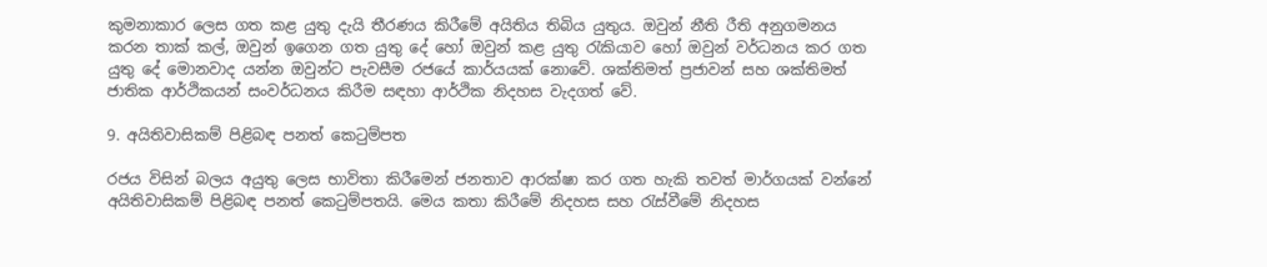කුමනාකාර ලෙස ගත කළ යුතු දැයි තීරණය කිරීමේ අයිතිය තිබිය යුතුය. ඔවුන් නීති රීති අනුගමනය කරන තාක් කල්, ඔවුන් ඉගෙන ගත යුතු දේ හෝ ඔවුන් කළ යුතු රැකියාව හෝ ඔවුන් වර්ධනය කර ගත යුතු දේ මොනවාද යන්න ඔවුන්ට පැවසීම රජයේ කාර්යයක් නොවේ. ශක්තිමත් ප්‍රජාවන් සහ ශක්තිමත් ජාතික ආර්ථිකයන් සංවර්ධනය කිරීම සඳහා ආර්ථික නිදහස වැදගත් වේ.

9. අයිතිවාසිකම් පිළිබඳ පනත් කෙටුම්පත

රජය විසින් බලය අයුතු ලෙස භාවිතා කිරීමෙන් ජනතාව ආරක්ෂා කර ගත හැකි තවත් මාර්ගයක් වන්නේ අයිතිවාසිකම් පිළිබඳ පනත් කෙටුම්පතයි. මෙය කතා කිරීමේ නිදහස සහ රැස්වීමේ නිදහස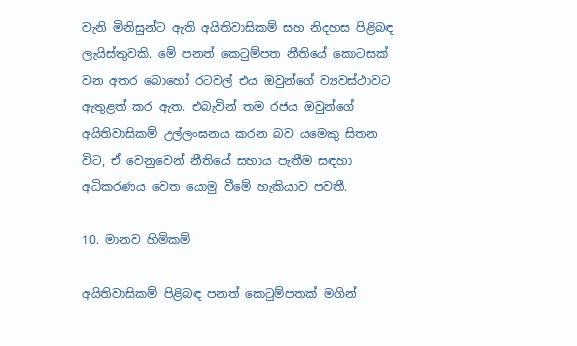වැනි මිනිසුන්ට ඇති අයිතිවාසිකම් සහ නිදහස පිළිබඳ ලැයිස්තුවකි. මේ පනත් කෙටුම්පත නීතියේ කොටසක් වන අතර බොහෝ රටවල් එය ඔවුන්ගේ ව්‍යවස්ථාවට ඇතුළත් කර ඇත. එබැවින් තම රජය ඔවුන්ගේ අයිතිවාසිකම් උල්ලංඝනය කරන බව යමෙකු සිතන විට, ඒ වෙනුවෙන් නීතියේ සහාය පැතීම සඳහා අධිකරණය වෙත යොමු වීමේ හැකියාව පවතී.

10. මානව හිමිකම්

අයිතිවාසිකම් පිළිබඳ පනත් කෙටුම්පතක් මගින්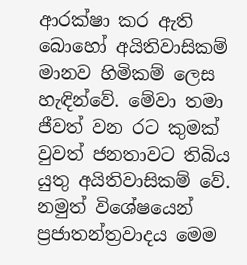ආරක්ෂා කර ඇති බොහෝ අයිතිවාසිකම් මානව හිමිකම් ලෙස හැඳින්වේ. මේවා තමා ජීවත් වන රට කුමක් වුවත් ජනතාවට තිබිය යුතු අයිතිවාසිකම් වේ. නමුත් විශේෂයෙන් ප්‍රජාතන්ත්‍රවාදය මෙම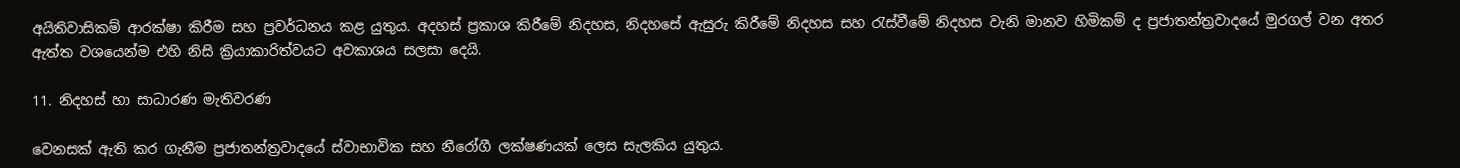අයිතිවාසිකම් ආරක්ෂා කිරීම සහ ප්‍රවර්ධනය කළ යුතුය. අදහස් ප්‍රකාශ කිරීමේ නිදහස, නිදහසේ ඇසුරු කිරීමේ නිදහස සහ රැස්වීමේ නිදහස වැනි මානව හිමිකම් ද ප්‍රජාතන්ත්‍රවාදයේ මුරගල් වන අතර ඇත්ත වශයෙන්ම එහි නිසි ක්‍රියාකාරිත්වයට අවකාශය සලසා දෙයි.

11. නිදහස් හා සාධාරණ මැතිවරණ

වෙනසක් ඇති කර ගැනීම ප්‍රජාතන්ත්‍රවාදයේ ස්වාභාවික සහ නීරෝගී ලක්ෂණයක් ලෙස සැලකිය යුතුය.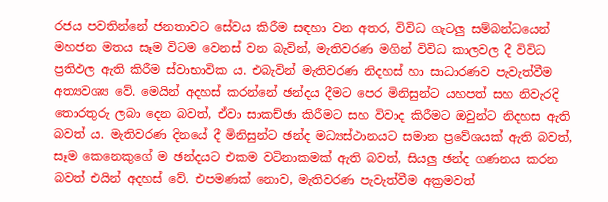රජය පවතින්නේ ජනතාවට සේවය කිරීම සඳහා වන අතර, විවිධ ගැටලු සම්බන්ධයෙන් මහජන මතය සෑම විටම වෙනස් වන බැවින්, මැතිවරණ මගින් විවිධ කාලවල දී විවිධ ප්‍රතිඵල ඇති කිරීම ස්වාභාවික ය. එබැවින් මැතිවරණ නිදහස් හා සාධාරණව පැවැත්වීම අත්‍යවශ්‍ය වේ. මෙයින් අදහස් කරන්නේ ඡන්දය දීමට පෙර මිනිසුන්ට යහපත් සහ නිවැරදි තොරතුරු ලබා දෙන බවත්, ඒවා සාකච්ඡා කිරීමට සහ විවාද කිරීමට ඔවුන්ට නිදහස ඇති බවත් ය. මැතිවරණ දිනයේ දී මිනිසුන්ට ඡන්ද මධ්‍යස්ථානයට සමාන ප්‍රවේශයක් ඇති බවත්, සෑම කෙනෙකුගේ ම ඡන්දයට එකම වටිනාකමක් ඇති බවත්, සියලු‍ ඡන්ද ගණනය කරන බවත් එයින් අදහස් වේ. එපමණක් නොව, මැතිවරණ පැවැත්වීම අක්‍රමවත්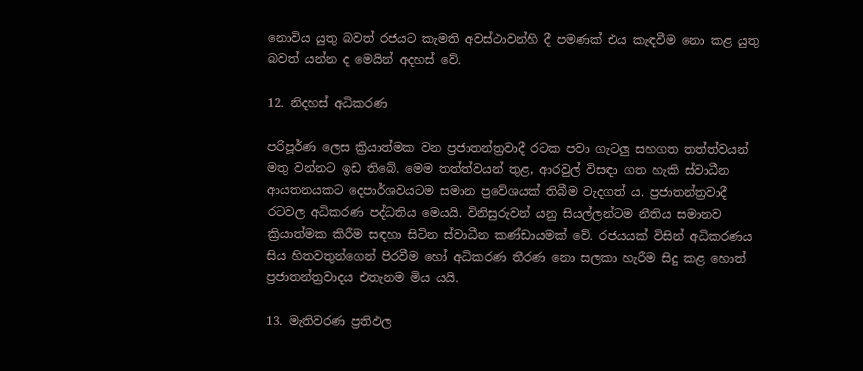නොවිය යුතු බවත් රජයට කැමති අවස්ථාවන්හි දී පමණක් එය කැඳවීම නො කළ යුතු බවත් යන්න ද මෙයින් අදහස් වේ.

12. නිදහස් අධිකරණ

පරිපූර්ණ ලෙස ක්‍රියාත්මක වන ප්‍රජාතන්ත්‍රවාදී රටක පවා ගැටලු සහගත තත්ත්වයන් මතු වන්නට ඉඩ තිබේ. මෙම තත්ත්වයන් තුළ, ආරවුල් විසඳා ගත හැකි ස්වාධීන ආයතනයකට දෙපාර්ශවයටම සමාන ප්‍රවේශයක් තිබීම වැදගත් ය. ප්‍රජාතන්ත්‍රවාදී රටවල අධිකරණ පද්ධතිය මෙයයි. විනිසුරුවන් යනු සියල්ලන්ටම නීතිය සමානව ක්‍රියාත්මක කිරීම සඳහා සිටින ස්වාධීන කණ්ඩායමක් වේ. රජයයක් විසින් අධිකරණය සිය හිතවතුන්ගෙන් පිරවීම හෝ අධිකරණ තීරණ නො සලකා හැරීම සිදු කළ හොත් ප්‍රජාතන්ත්‍රවාදය එතැනම මිය යයි.

13. මැතිවරණ ප්‍රතිඵල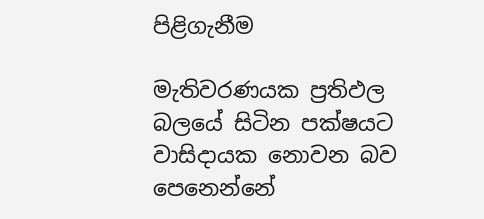පිළිගැනීම

මැතිවරණයක ප්‍රතිඵල බලයේ සිටින පක්ෂයට වාසිදායක නොවන බව පෙනෙන්නේ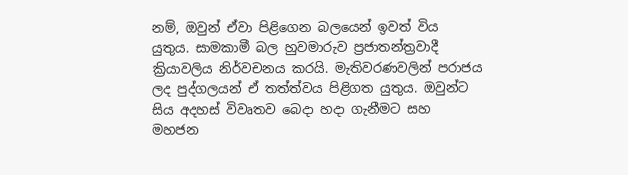නම්, ඔවුන් ඒවා පිළිගෙන බලයෙන් ඉවත් විය යුතුය. සාමකාමී බල හුවමාරුව ප්‍රජාතන්ත්‍රවාදී ක්‍රියාවලිය නිර්වචනය කරයි. මැතිවරණවලින් පරාජය ලද පුද්ගලයන් ඒ තත්ත්වය පිළිගත යුතුය. ඔවුන්ට සිය අදහස් විවෘතව බෙදා හදා ගැනීමට සහ මහජන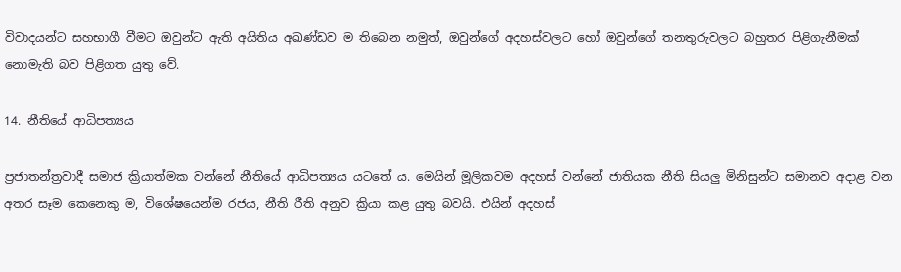විවාදයන්ට සහභාගී වීමට ඔවුන්ට ඇති අයිතිය අඛණ්ඩව ම තිබෙන නමුත්, ඔවුන්ගේ අදහස්වලට හෝ ඔවුන්ගේ තනතුරුවලට බහුතර පිළිගැනීමක් නොමැති බව පිළිගත යුතු වේ.

14. නීතියේ ආධිපත්‍යය

ප්‍රජාතන්ත්‍රවාදී සමාජ ක්‍රියාත්මක වන්නේ නීතියේ ආධිපත්‍යය යටතේ ය. මෙයින් මූලිකවම අදහස් වන්නේ ජාතියක නීති සියලු‍ මිනිසුන්ට සමානව අදාළ වන අතර සෑම කෙනෙකු ම, විශේෂයෙන්ම රජය, නීති රීති අනුව ක්‍රියා කළ යුතු බවයි. එයින් අදහස්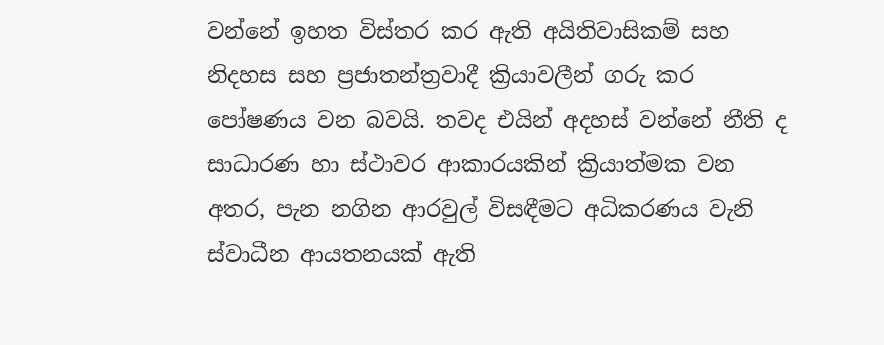වන්නේ ඉහත විස්තර කර ඇති අයිතිවාසිකම් සහ නිදහස සහ ප්‍රජාතන්ත්‍රවාදී ක්‍රියාවලීන් ගරු කර පෝෂණය වන බවයි. තවද එයින් අදහස් වන්නේ නීති ද සාධාරණ හා ස්ථාවර ආකාරයකින් ක්‍රියාත්මක වන අතර, පැන නගින ආරවුල් විසඳීමට අධිකරණය වැනි ස්වාධීන ආයතනයක් ඇති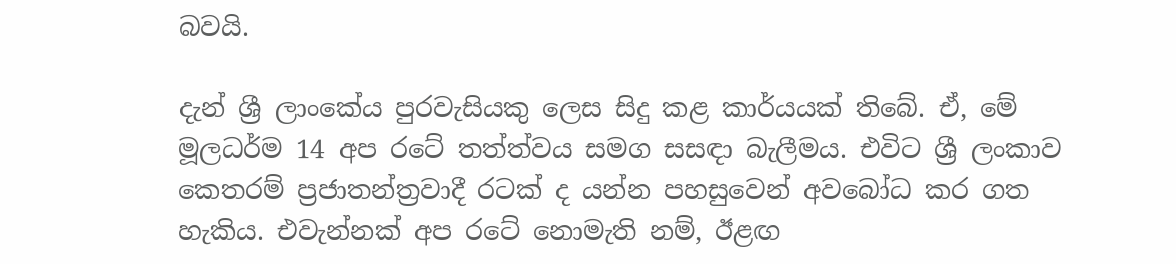බවයි.

දැන් ශ්‍රී ලාංකේය පුරවැසියකු ලෙස සිදු කළ කාර්යයක් තිබේ. ඒ, මේ මූලධර්ම 14 අප රටේ තත්ත්වය සමග සසඳා බැලීමය. එවිට ශ්‍රී ලංකාව කෙතරම් ප්‍රජාතන්ත්‍රවාදී රටක් ද යන්න පහසුවෙන් අවබෝධ කර ගත හැකිය. එවැන්නක් අප රටේ නොමැති නම්, ඊළඟ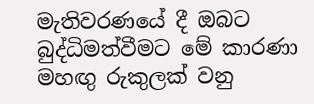මැතිවරණයේ දී ඔබට බුද්ධිමත්වීමට මේ කාරණා මහඟු රුකුලක් වනු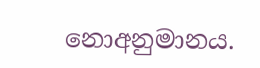නොඅනුමානය.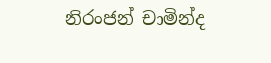නිරංජන් චාමින්ද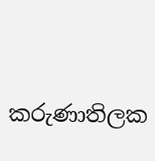කරුණාතිලක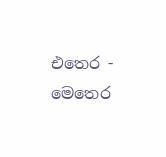එතෙර - මෙතෙර